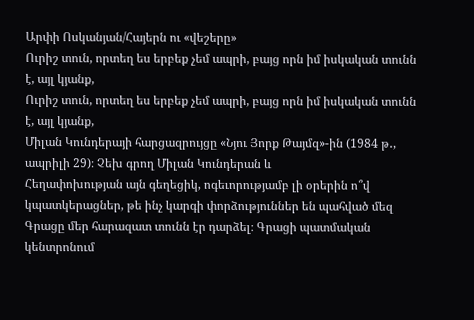Արփի Ոսկանյան/Հայերն ու «վեշերը»
Ուրիշ տուն, որտեղ ես երբեք չեմ ապրի, բայց որն իմ իսկական տունն է, այլ կյանք,
Ուրիշ տուն, որտեղ ես երբեք չեմ ապրի, բայց որն իմ իսկական տունն է, այլ կյանք,
Միլան Կունդերայի հարցազրույցը «Նյու Յորք Թայմզ»-ին (1984 թ․, ապրիլի 29)։ Չեխ գրող Միլան Կունդերան և
Հեղափոխության այն գեղեցիկ, ոգեւորությամբ լի օրերին ո՞վ կպատկերացներ, թե ինչ կարգի փորձություններ են պահված մեզ
Գրացը մեր հարազատ տունն էր դարձել։ Գրացի պատմական կենտրոնում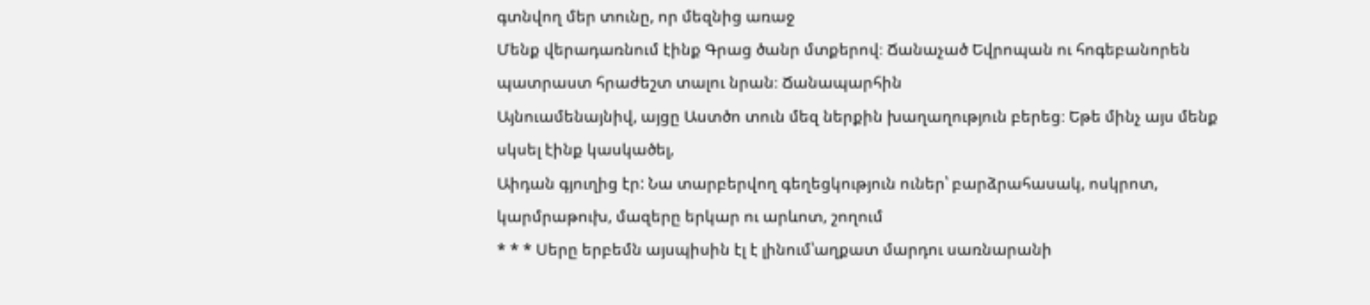գտնվող մեր տունը, որ մեզնից առաջ
Մենք վերադառնում էինք Գրաց ծանր մտքերով։ Ճանաչած Եվրոպան ու հոգեբանորեն պատրաստ հրաժեշտ տալու նրան։ Ճանապարհին
Այնուամենայնիվ, այցը Աստծո տուն մեզ ներքին խաղաղություն բերեց։ Եթե մինչ այս մենք սկսել էինք կասկածել,
Աիդան գյուղից էր: Նա տարբերվող գեղեցկություն ուներ՝ բարձրահասակ, ոսկրոտ, կարմրաթուխ, մազերը երկար ու արևոտ, շողում
* * * Սերը երբեմն այսպիսին էլ է լինում՝աղքատ մարդու սառնարանի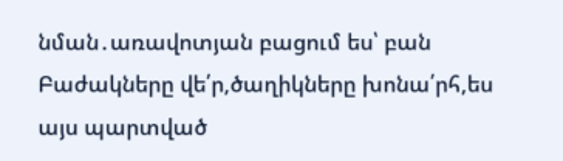նման․առավոտյան բացում ես՝ բան
Բաժակները վե՛ր,ծաղիկները խոնա՛րհ,ես այս պարտված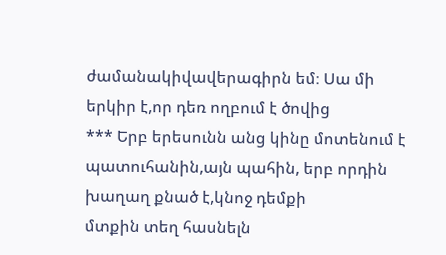ժամանակիվավերագիրն եմ։ Սա մի երկիր է,որ դեռ ողբում է ծովից
*** Երբ երեսունն անց կինը մոտենում է պատուհանին,այն պահին, երբ որդին խաղաղ քնած է,կնոջ դեմքի
մտքին տեղ հասնելն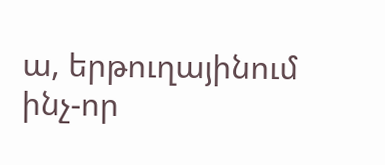ա, երթուղայինում ինչ-որ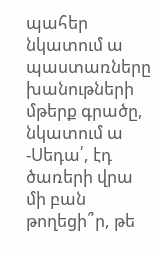պահեր նկատում ա պաստառները խանութների մթերք գրածը, նկատում ա
-Սեդա՛, էդ ծառերի վրա մի բան թողեցի՞ր, թե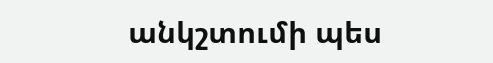անկշտումի պես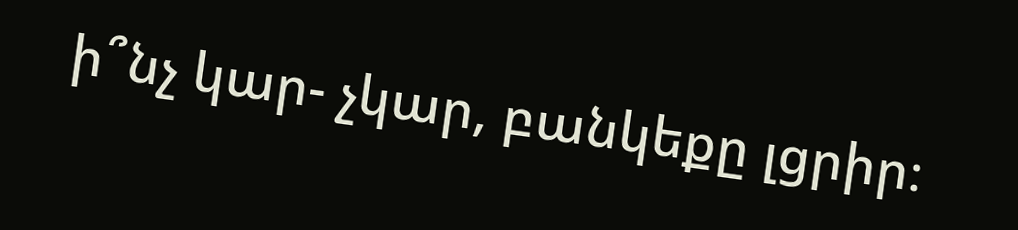ի՞նչ կար- չկար, բանկեքը լցրիր։